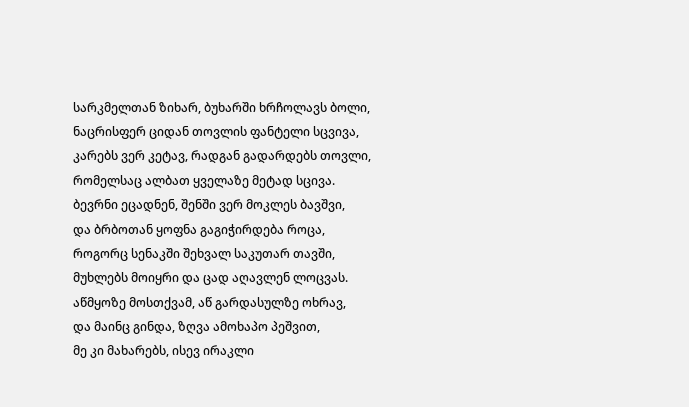სარკმელთან ზიხარ, ბუხარში ხრჩოლავს ბოლი,
ნაცრისფერ ციდან თოვლის ფანტელი სცვივა,
კარებს ვერ კეტავ, რადგან გადარდებს თოვლი,
რომელსაც ალბათ ყველაზე მეტად სცივა.
ბევრნი ეცადნენ, შენში ვერ მოკლეს ბავშვი,
და ბრბოთან ყოფნა გაგიჭირდება როცა,
როგორც სენაკში შეხვალ საკუთარ თავში,
მუხლებს მოიყრი და ცად აღავლენ ლოცვას.
აწმყოზე მოსთქვამ, აწ გარდასულზე ოხრავ,
და მაინც გინდა, ზღვა ამოხაპო პეშვით,
მე კი მახარებს, ისევ ირაკლი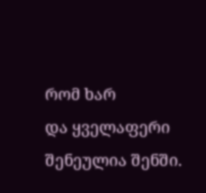რომ ხარ
და ყველაფერი შენეულია შენში.